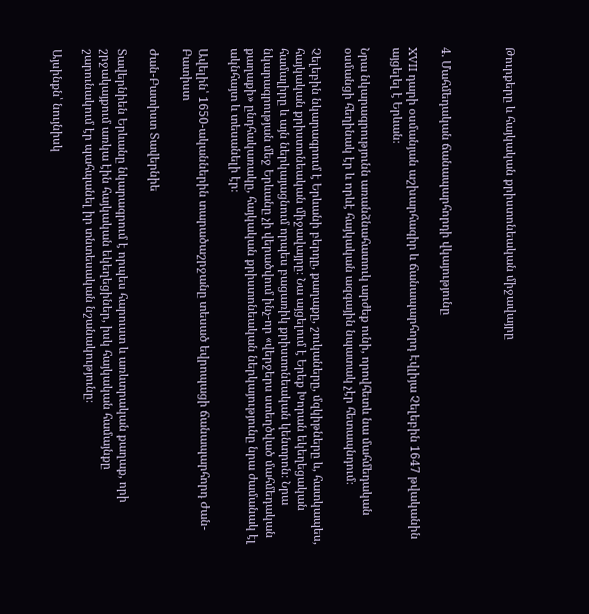Թուրքերը և հայկական քրիստոնեական միջավայրը



4. Մահմեդական ճանապարհորդի վկայությունը

XVII դարի օսմանյան աշխարհագիր և ճանապարհորդ Էվլիյա Չելեբին 1647 թվականին այցելել է Երևան։

Նրա նկարագրությունն առանձնահատուկ արժեք ունի, որովհետև նա մահմեդական օսմանցի հեղինակ էր և որևէ հայկական ազգային նպատակ չէր հետապնդում։

Չելեբին նկարագրում է Երևանի բերդը, քաղաքը, շուկաները, մզկիթները և, հատկապես, հայկական քրիստոնեական միջավայրը։ Նա այցելում է Երեք Խորան եկեղեցական համալիրը և այն ներկայացնում որպես բացառիկ քրիստոնեական կենտրոն։ Նրա նկարագրության մեջ Երևանը չի վերածվում ինչ-որ «վերջերս ստեղծված մահմեդական քաղաքի» ընդհակառակը, հայկական քրիստոնեական ներկայությունը նրա ժամանակ էլ ակնհայտ և տեսանելի էր։

Ավելին՝ 1650-ականներին տարածաշրջանը տեսած եվրոպացի ճանապարհորդ Ժան-Բատիստ

Ժան-Բատիստ Տավերնիե

Տավերնիեն Երևանը նկարագրում է որպես հարուստ և առևտրական քաղաք, որի շրջակայքում առկա էին հայկական եկեղեցիներ, իսկ հայկական համայնքը շարունակում էր պահպանել իր տնտեսական նշանակությունը։

Այսինքն՝ նույնիսկ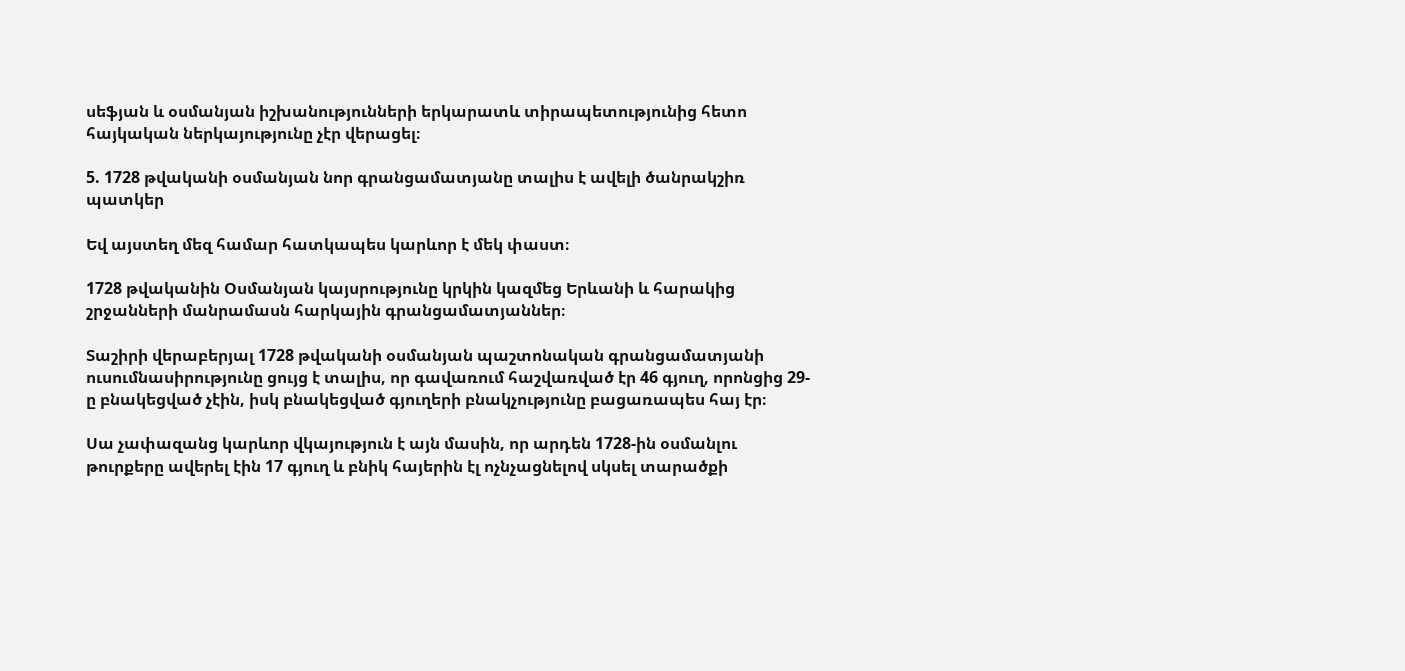սեֆյան և օսմանյան իշխանությունների երկարատև տիրապետությունից հետո հայկական ներկայությունը չէր վերացել։

5. 1728 թվականի օսմանյան նոր գրանցամատյանը տալիս է ավելի ծանրակշիռ պատկեր

Եվ այստեղ մեզ համար հատկապես կարևոր է մեկ փաստ։

1728 թվականին Օսմանյան կայսրությունը կրկին կազմեց Երևանի և հարակից շրջանների մանրամասն հարկային գրանցամատյաններ։

Տաշիրի վերաբերյալ 1728 թվականի օսմանյան պաշտոնական գրանցամատյանի ուսումնասիրությունը ցույց է տալիս, որ գավառում հաշվառված էր 46 գյուղ, որոնցից 29-ը բնակեցված չէին, իսկ բնակեցված գյուղերի բնակչությունը բացառապես հայ էր։

Սա չափազանց կարևոր վկայություն է այն մասին, որ արդեն 1728-ին օսմանլու թուրքերը ավերել էին 17 գյուղ և բնիկ հայերին էլ ոչնչացնելով սկսել տարածքի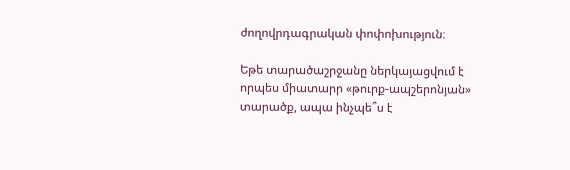ժողովրդագրական փոփոխություն։

Եթե տարածաշրջանը ներկայացվում է որպես միատարր «թուրք-ապշերոնյան» տարածք, ապա ինչպե՞ս է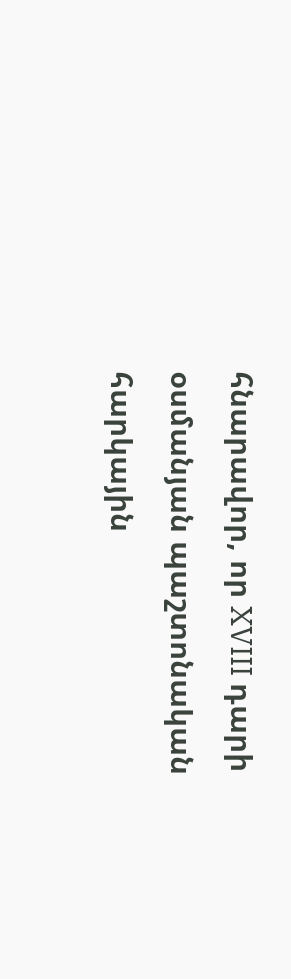հնարավոր, որ XVIII դարի օսմանյան պաշտոնական հարկային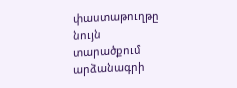փաստաթուղթը նույն տարածքում արձանագրի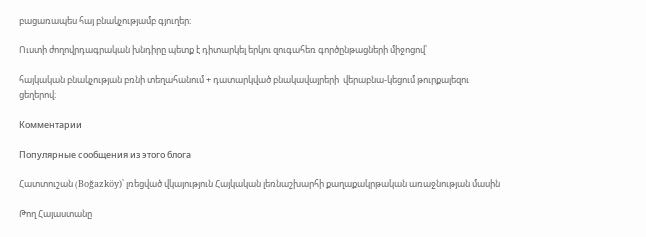բացառապես հայ բնակչությամբ գյուղեր։

Ուստի ժողովրդագրական խնդիրը պետք է դիտարկել երկու զուգահեռ գործընթացների միջոցով՝

հայկական բնակչության բռնի տեղահանում + դատարկված բնակավայրերի  վերաբնա-կեցում թուրքալեզու ցեղերով։

Комментарии

Популярные сообщения из этого блога

Հատտուշան (Boğazköy)՝ լռեցված վկայություն Հայկական լեռնաշխարհի քաղաքակրթական առաջնության մասին

Թող Հայաստանը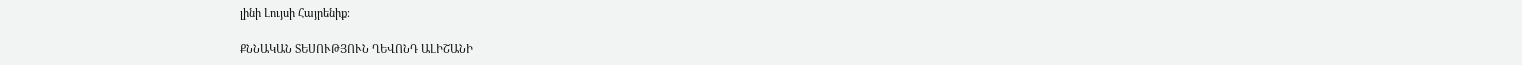լինի Լույսի Հայրենիք։

ՔՆՆԱԿԱՆ ՏԵՍՈՒԹՅՈՒՆ ՂԵՎՈՆԴ ԱԼԻՇԱՆԻ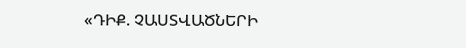«ԴԻՔ. ՉԱՍՏՎԱԾՆԵՐԻ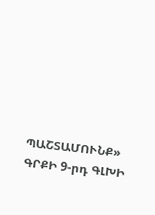ՊԱՇՏԱՄՈՒՆՔ» ԳՐՔԻ 9-րդ ԳԼԽԻ